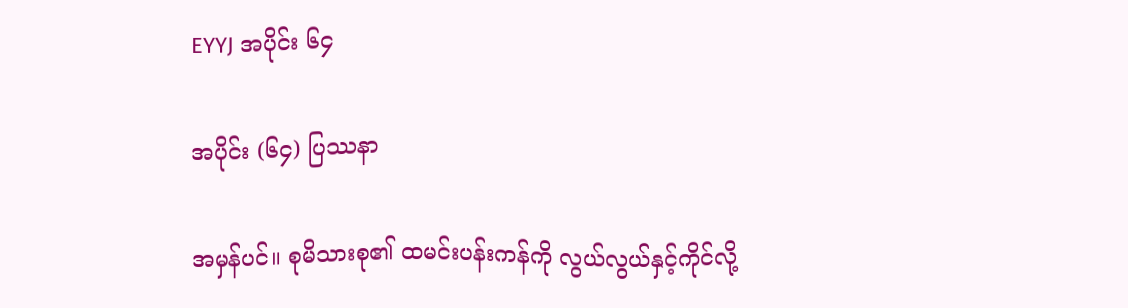EYYJ အပိုင်း ၆၄

အပိုင်း (၆၄) ပြဿနာ

အမှန်ပင်။ စုမိသားစု၏ ထမင်းပန်းကန်ကို လွယ်လွယ်နှင့်ကိုင်လို့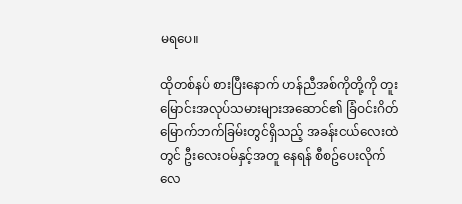မရပေ။

ထိုတစ်နပ် စားပြီးနောက် ဟန်ညီအစ်ကိုတို့ကို တူးမြောင်းအလုပ်သမားများအဆောင်၏ ခြံဝင်းဂိတ် မြောက်ဘက်ခြမ်းတွင်ရှိသည့် အခန်းငယ်လေးထဲတွင် ဦးလေးဝမ်နှင့်အတူ နေရန် စီစဥ်ပေးလိုက်လေ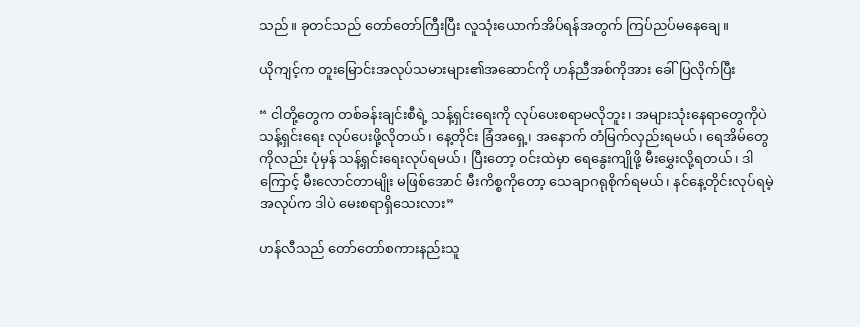သည်။ ခုတင်သည် တော်တော်ကြီးပြီး လူသုံးယောက်အိပ်ရန်အတွက် ကြပ်ညပ်မနေချေ။

ယိုကျင့်က တူးမြောင်းအလုပ်သမားများ၏အဆောင်ကို ဟန်ညီအစ်ကိုအား ခေါ်ပြလိုက်ပြီး

“ ငါတို့တွေက တစ်ခန်းချင်းစီရဲ့ သန့်ရှင်းရေးကို လုပ်ပေးစရာမလိုဘူး၊ အများသုံးနေရာတွေကိုပဲ သန့်ရှင်းရေး လုပ်ပေးဖို့လိုတယ်၊ နေ့တိုင်း ခြံအရှေ့၊ အနောက် တံမြက်လှည်းရမယ်၊ ရေအိမ်တွေကိုလည်း ပုံမှန် သန့်ရှင်းရေးလုပ်ရမယ်၊ ပြီးတော့ ဝင်းထဲမှာ ရေနွေးကျိုဖို့ မီးမွှေးလို့ရတယ်၊ ဒါကြောင့် မီးလောင်တာမျိုး မဖြစ်အောင် မီးကိစ္စကိုတော့ သေချာဂရုစိုက်ရမယ်၊ နင်နေ့တိုင်းလုပ်ရမဲ့ အလုပ်က ဒါပဲ မေးစရာရှိသေးလား”

ဟန်လီသည် တော်တော်စကားနည်းသူ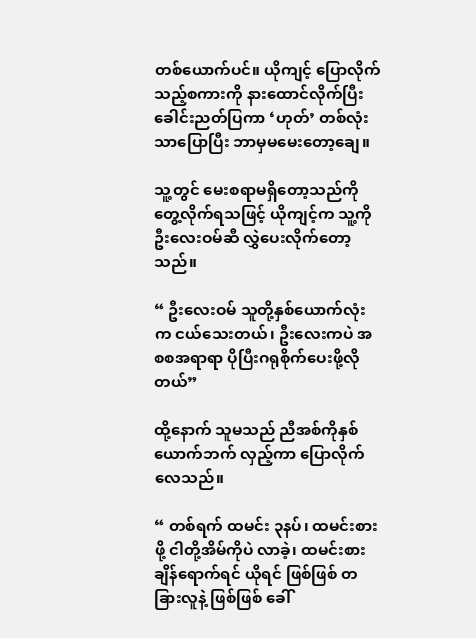တစ်ယောက်ပင်။ ယိုကျင့် ပြောလိုက်သည့်စကားကို နားထောင်လိုက်ပြီး ခေါင်းညတ်ပြကာ ‘ဟုတ်’ တစ်လုံးသာပြောပြီး ဘာမှမမေးတော့ချေ။

သူ့တွင် မေးစရာမရှိတော့သည်ကို တွေ့လိုက်ရသဖြင့် ယိုကျင့်က သူ့ကို ဦးလေးဝမ်ဆီ လွှဲပေးလိုက်တော့သည်။

“ ဦးလေးဝမ် သူတို့နှစ်ယောက်လုံးက ငယ်သေးတယ်၊ ဦးလေးကပဲ အစစအရာရာ ပိုပြီးဂရုစိုက်ပေးဖို့လိုတယ်”

ထို့နောက် သူမသည် ညီအစ်ကိုနှစ်ယောက်ဘက် လှည့်ကာ ပြောလိုက်လေသည်။

“ တစ်ရက် ထမင်း ၃နပ်၊ ထမင်းစားဖို့ ငါတို့အိမ်ကိုပဲ လာခဲ့၊ ထမင်းစားချိန်ရောက်ရင် ယိုရင် ဖြစ်ဖြစ် တခြားလူနဲ့ ဖြစ်ဖြစ် ခေါ်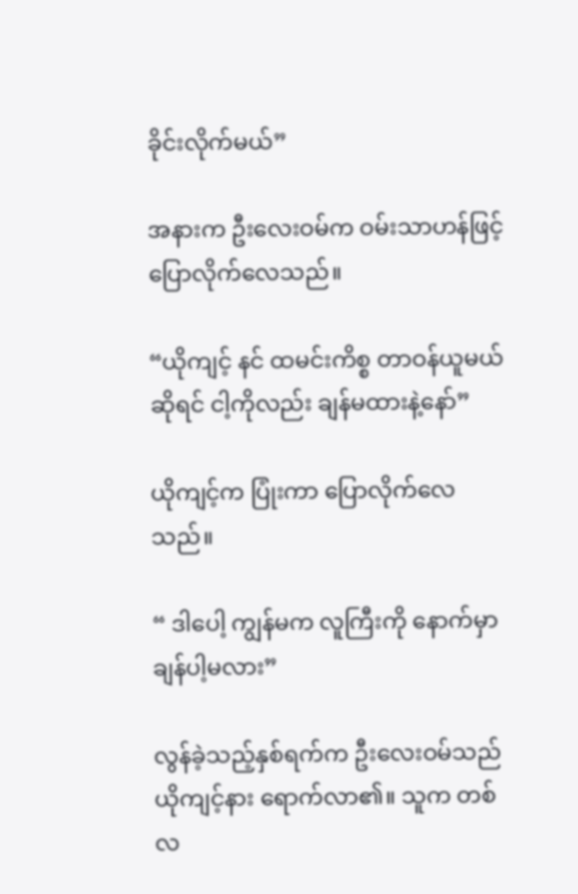ခိုင်းလိုက်မယ်”

အနားက ဦးလေးဝမ်က ဝမ်းသာဟန်ဖြင့် ပြောလိုက်လေသည်။

“ယိုကျင့် နင် ထမင်းကိစ္စ တာဝန်ယူမယ်ဆိုရင် ငါ့ကိုလည်း ချန်မထားနဲ့နော်”

ယိုကျင့်က ပြုံးကာ ပြောလိုက်လေသည်။

“ ဒါပေါ့ ကျွန်မက လူကြီးကို နောက်မှာချန်ပါ့မလား”

လွန်ခဲ့သည့်နှစ်ရက်က ဦးလေးဝမ်သည် ယိုကျင့်နား ရောက်လာ၏။ သူက တစ်လ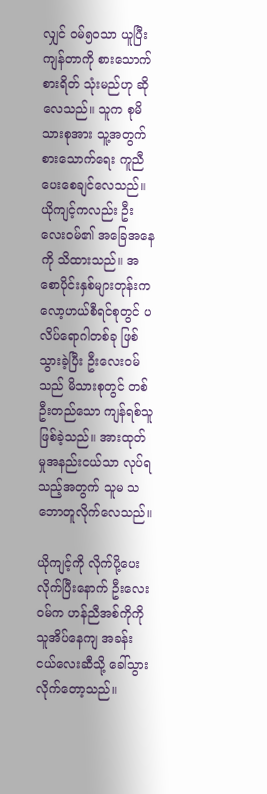လျှင် ဝမ်၅၀သာ ယူပြီး ကျန်တာကို စားသောက်စားရိတ် သုံးမည်ဟု ဆိုလေသည်။ သူက စုမိသားစုအား သူ့အတွက် စားသောက်ရေး ကူညီပေးစေချင်လေသည်။ ယိုကျင့်ကလည်း ဦးလေးဝမ်၏ အခြေအနေကို သိထားသည်။ အစောပိုင်းနှစ်များတုန်းက လော့ဟယ်စီရင်စုတွင် ပလိပ်ရောဂါတစ်ခု ဖြစ်သွားခဲ့ပြီး ဦးလေးဝမ်သည် မိသားစုတွင် တစ်ဦးတည်သော ကျန်ရစ်သူ ဖြစ်ခဲ့သည်။ အားထုတ်မှုအနည်းငယ်သာ လုပ်ရသည့်အတွက် သူမ သဘောတူလိုက်လေသည်။

ယိုကျင့်ကို လိုက်ပို့ပေးလိုက်ပြီးနောက် ဦးလေးဝမ်က ဟန်ညီအစ်ကိုကို သူအိပ်နေကျ အခန်းငယ်လေးဆီသို့ ခေါ်သွားလိုက်တော့သည်။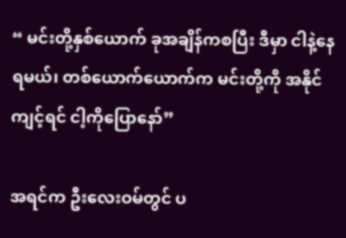“ မင်းတို့နှစ်ယောက် ခုအချိန်ကစပြီး ဒီမှာ ငါနဲ့နေရမယ်၊ တစ်ယောက်ယောက်က မင်းတို့ကို အနိုင်ကျင့်ရင် ငါ့ကိုပြောနော်”

အရင်က ဦးလေးဝမ်တွင် ပ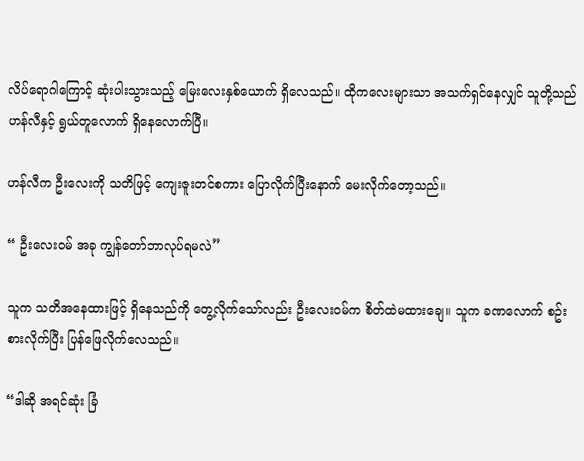လိပ်ရောဂါကြောင့် ဆုံးပါးသွားသည့် မြေးလေးနှစ်ယောက် ရှိလေသည်။ ထိုကလေးများသာ အသက်ရှင်နေလျှင် သူတို့သည် ဟန်လီနှင့် ရွယ်တူလောက် ရှိနေလောက်ပြီ။

ဟန်လီက ဦးလေးကို သတိဖြင့် ကျေးဇူးတင်စကား ပြောလိုက်ပြီးနောက် မေးလိုက်တော့သည်။

“ ဦးလေးဝမ် အခု ကျွန်တော်ဘာလုပ်ရမလဲ”

သူက သတိအနေထားဖြင့် ရှိနေသည်ကို တွေ့လိုက်သော်လည်း ဦးလေးဝမ်က စိတ်ထဲမထားချေ။ သူက ခဏလောက် စဥ်းစားလိုက်ပြီး ပြန်ဖြေလိုက်လေသည်။

“ဒါဆို အရင်ဆုံး ခြံ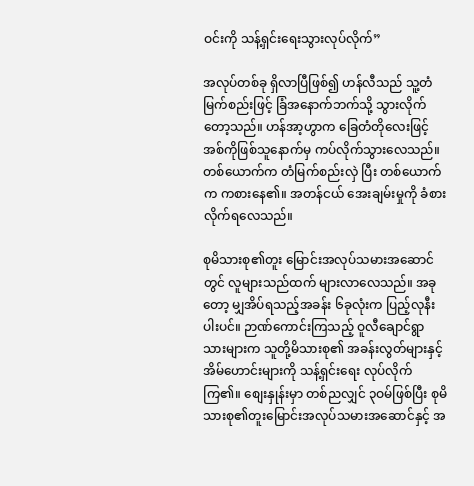ဝင်းကို သန့်ရှင်းရေးသွားလုပ်လိုက်”

အလုပ်တစ်ခု ရှိလာပြီဖြစ်၍ ဟန်လီသည် သူ့တံမြက်စည်းဖြင့် ခြံအနောက်ဘက်သို့ သွားလိုက်တော့သည်။ ဟန်အာ့ဟွာက ခြေတံတိုလေးဖြင့် အစ်ကိုဖြစ်သူနောက်မှ ကပ်လိုက်သွားလေသည်။ တစ်ယောက်က တံမြက်စည်းလှဲ ပြီး တစ်ယောက်က ကစားနေ၏။ အတန်ငယ် အေးချမ်းမှုကို ခံစားလိုက်ရလေသည်။

စုမိသားစု၏တူး မြောင်းအလုပ်သမားအဆောင်တွင် လူများသည်ထက် များလာလေသည်။ အခုတော့ မျှအိပ်ရသည့်အခန်း ၆ခုလုံးက ပြည့်လုနီးပါးပင်။ ဉာဏ်ကောင်းကြသည့် ဝူလီချောင်ရွာသားများက သူတို့မိသားစု၏ အခန်းလွတ်များနှင့် အိမ်ဟောင်းများကို သန့်ရှင်းရေး လုပ်လိုက်ကြ၏။ စျေးနှုန်းမှာ တစ်ညလျှင် ၃ဝမ်ဖြစ်ပြီး စုမိသားစု၏တူးမြောင်းအလုပ်သမားအဆောင်နှင့် အ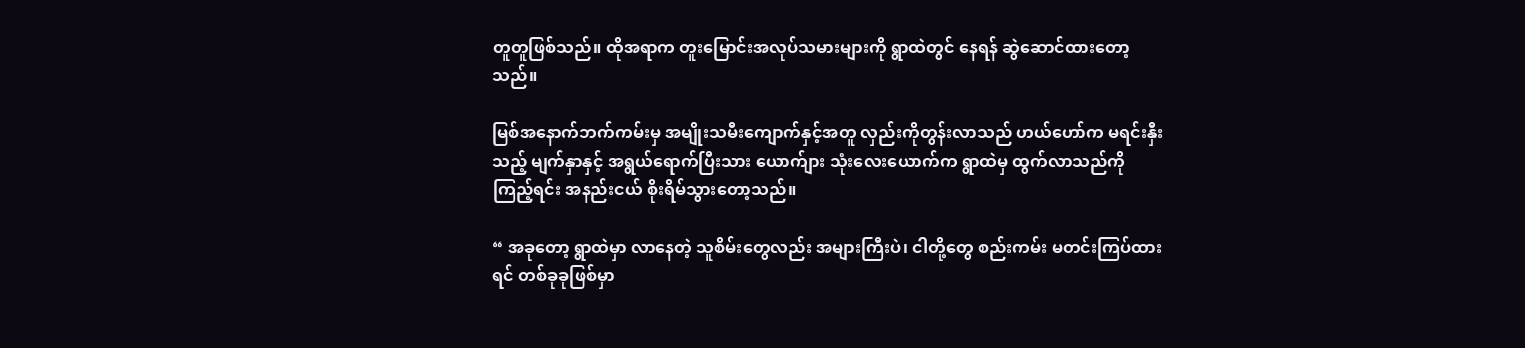တူတူဖြစ်သည်။ ထိုအရာက တူးမြောင်းအလုပ်သမားများကို ရွာထဲတွင် နေရန် ဆွဲဆောင်ထားတော့သည်။

မြစ်အနောက်ဘက်ကမ်းမှ အမျိုးသမီးကျောက်နှင့်အတူ လှည်းကိုတွန်းလာသည် ဟယ်ဟော်က မရင်းနှီးသည့် မျက်နှာနှင့် အရွယ်ရောက်ပြီးသား ယောက်ျား သုံးလေးယောက်က ရွာထဲမှ ထွက်လာသည်ကို ကြည့်ရင်း အနည်းငယ် စိုးရိမ်သွားတော့သည်။

“ အခုတော့ ရွာထဲမှာ လာနေတဲ့ သူစိမ်းတွေလည်း အများကြီးပဲ၊ ငါတို့တွေ စည်းကမ်း မတင်းကြပ်ထားရင် တစ်ခုခုဖြစ်မှာ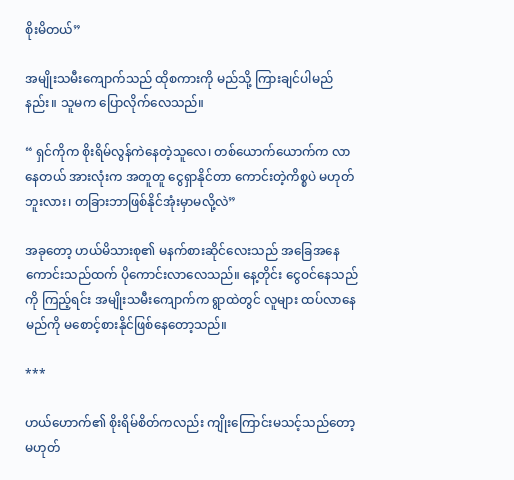စိုးမိတယ်”

အမျိုးသမီးကျောက်သည် ထိုစကားကို မည်သို့ ကြားချင်ပါမည်နည်း။ သူမက ပြောလိုက်လေသည်။

“ ရှင်ကိုက စိုးရိမ်လွန်ကဲနေတဲ့သူလေ၊ တစ်ယောက်ယောက်က လာနေတယ် အားလုံးက အတူတူ ငွေရှာနိုင်တာ ကောင်းတဲ့ကိစ္စပဲ မဟုတ်ဘူးလား၊ တခြားဘာဖြစ်နိုင်အုံးမှာမလို့လဲ”

အခုတော့ ဟယ်မိသားစု၏ မနက်စားဆိုင်လေးသည် အခြေအနေ ကောင်းသည်ထက် ပိုကောင်းလာလေသည်။ နေ့တိုင်း ငွေဝင်နေသည်ကို ကြည့်ရင်း အမျိုးသမီးကျောက်က ရွာထဲတွင် လူများ ထပ်လာနေမည်ကို မစောင့်စားနိုင်ဖြစ်နေတော့သည်။

***

ဟယ်ဟောက်၏ စိုးရိမ်စိတ်ကလည်း ကျိုးကြောင်းမသင့်သည်တော့ မဟုတ်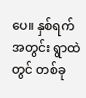ပေ။ နှစ်ရက်အတွင်း ရွာထဲတွင် တစ်ခု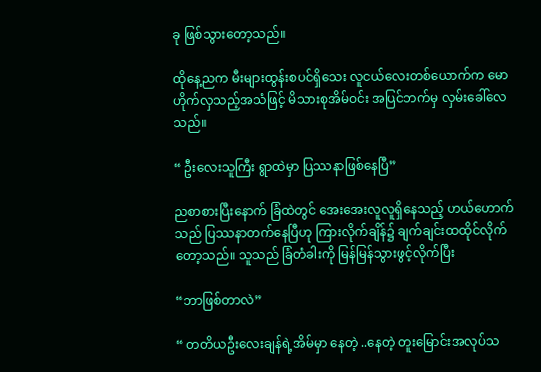ခု ဖြစ်သွားတော့သည်။

ထိုနေ့ညက မီးများထွန်းစပင်ရှိသေး လူငယ်လေးတစ်ယောက်က မောဟိုက်လှသည့်အသံဖြင့် မိသားစုအိမ်ဝင်း အပြင်ဘက်မှ လှမ်းခေါ်လေသည်။

“ ဦးလေးသူကြီး ရွာထဲမှာ ပြဿနာဖြစ်နေပြီ”

ညစာစားပြီးနောက် ခြံထဲတွင် အေးအေးလူလူရှိနေသည့် ဟယ်ဟောက်သည် ပြဿနာတက်နေပြီဟု ကြားလိုက်ချိန်၌ ချက်ချင်းထထိုင်လိုက်တော့သည်။ သူသည် ခြံတံခါးကို မြန်မြန်သွားဖွင့်လိုက်ပြီး

“ဘာဖြစ်တာလဲ”

“ တတိယဦးလေးချန်ရဲ့အိမ်မှာ နေတဲ့ ..နေတဲ့ တူးမြောင်းအလုပ်သ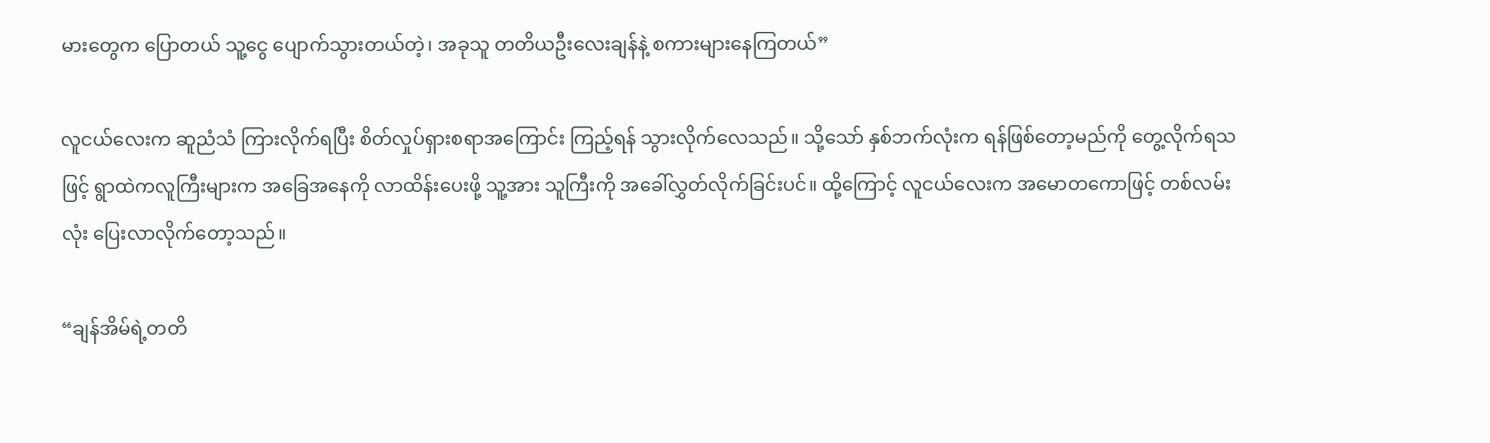မားတွေက ပြောတယ် သူ့ငွေ ပျောက်သွားတယ်တဲ့၊ အခုသူ တတိယဦးလေးချန်နဲ့ စကားများနေကြတယ်”

လူငယ်လေးက ဆူညံသံ ကြားလိုက်ရပြီး စိတ်လှုပ်ရှားစရာအကြောင်း ကြည့်ရန် သွားလိုက်လေသည်။ သို့သော် နှစ်ဘက်လုံးက ရန်ဖြစ်တော့မည်ကို တွေ့လိုက်ရသဖြင့် ရွာထဲကလူကြီးများက အခြေအနေကို လာထိန်းပေးဖို့ သူ့အား သူကြီးကို အခေါ်လွှတ်လိုက်ခြင်းပင်။ ထို့ကြောင့် လူငယ်လေးက အမောတကောဖြင့် တစ်လမ်းလုံး ပြေးလာလိုက်တော့သည်။

“ချန်အိမ်ရဲ့တတိ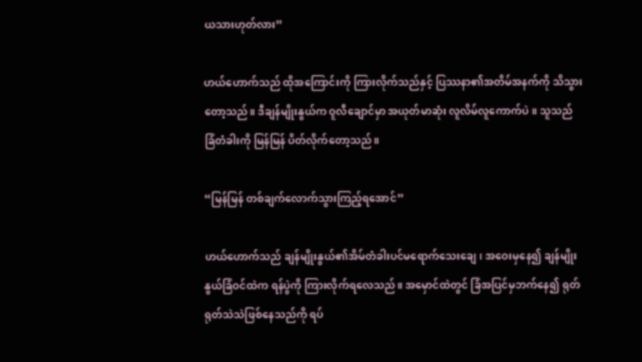ယသားဟုတ်လား”

ဟယ်ဟောက်သည် ထိုအကြောင်းကို ကြားလိုက်သည်နှင့် ပြဿနာ၏အတိမ်အနက်ကို သိသွားတော့သည်။ ဒီချန်မျိုးနွယ်က ဝူလီချောင်မှာ အယုတ်မာဆုံး လူလိမ်လူကောက်ပဲ။ သူသည် ခြံတံခါးကို မြန်မြန် ပိတ်လိုက်တော့သည်။

“မြန်မြန် တစ်ချက်လောက်သွားကြည့်ရအောင်”

ဟယ်ဟောက်သည် ချန်မျိုးနွယ်၏အိမ်တံခါးပင်မရောက်သေးချေ၊ အဝေးမှနေ၍ ချန်မျိုးနွယ်ခြံဝင်ထဲက ရန်ပွဲကို ကြားလိုက်ရလေသည်။ အမှောင်ထဲတွင် ခြံအပြင်မှဘက်နေ၍ ရုတ်ရုတ်သဲသဲဖြစ်နေသည်ကို ရပ်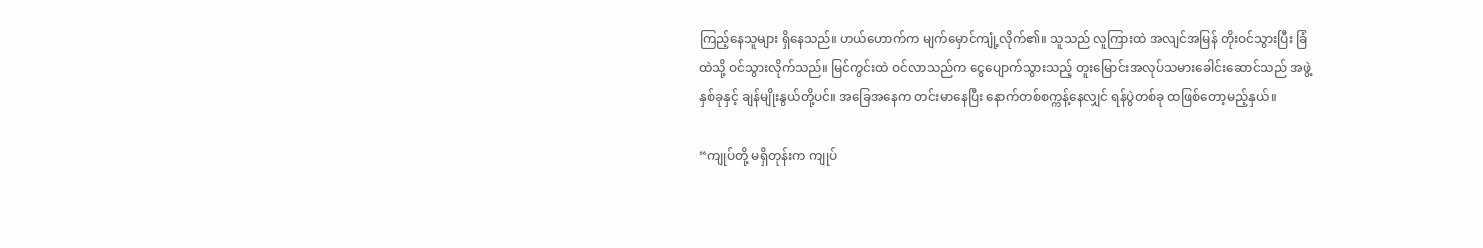ကြည့်နေသူများ ရှိနေသည်။ ဟယ်ဟောက်က မျက်မှောင်ကျုံ့လိုက်၏။ သူသည် လူကြားထဲ အလျင်အမြန် တိုးဝင်သွားပြီး ခြံထဲသို့ ဝင်သွားလိုက်သည်။ မြင်ကွင်းထဲ ဝင်လာသည်က ငွေပျောက်သွားသည့် တူးမြောင်းအလုပ်သမားခေါင်းဆောင်သည် အဖွဲ့နှစ်ခုနှင့် ချန်မျိုးနွယ်တို့ပင်။ အခြေအနေက တင်းမာနေပြီး နောက်တစ်စက္ကန့်နေလျှင် ရန်ပွဲတစ်ခု ထဖြစ်တော့မည့်နှယ်။

“ကျုပ်တို့ မရှိတုန်းက ကျုပ်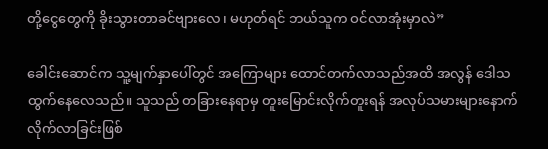တို့ငွေတွေကို ခိုးသွားတာခင်ဗျားလေ၊ မဟုတ်ရင် ဘယ်သူက ဝင်လာအုံးမှာလဲ”

ခေါင်းဆောင်က သူ့မျက်နှာပေါ်တွင် အကြောများ ထောင်တက်လာသည်အထိ အလွန် ဒေါသထွက်နေလေသည်။ သူသည် တခြားနေရာမှ တူးမြောင်းလိုက်တူးရန် အလုပ်သမားများနောက် လိုက်လာခြင်းဖြစ်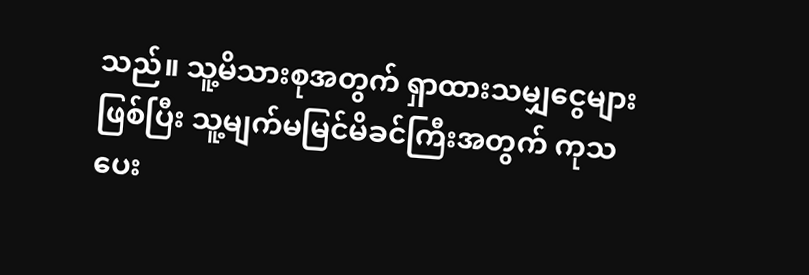သည်။ သူ့မိသားစုအတွက် ရှာထားသမျှငွေများ ဖြစ်ပြီး သူ့မျက်မမြင်မိခင်ကြီးအတွက် ကုသပေး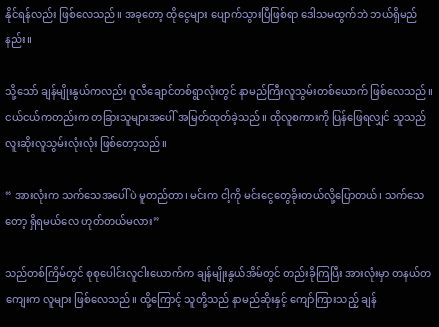နိုင်ရန်လည်း ဖြစ်လေသည်။ အခုတော့ ထိုငွေများ ပျောက်သွားပြီဖြစ်ရာ ဒေါသမထွက်ဘဲ ဘယ်ရှိမည်နည်း။

သို့သော် ချန်မျိုးနွယ်ကလည်း ဝူလီချောင်တစ်ရွာလုံးတွင် နာမည်ကြီးလူသွမ်းတစ်ယောက် ဖြစ်လေသည်။ ငယ်ငယ်ကတည်းက တခြားသူများအပေါ် အမြတ်ထုတ်ခဲ့သည်။ ထိုလူစကားကို ပြန်ဖြေရလျှင် သူသည် လူးဆိုးလူသွမ်းလုံးလုံး ဖြစ်တော့သည်။

“ အားလုံးက သက်သေအပေါ်ပဲ မူတည်တာ၊ မင်းက ငါ့ကို မင်းငွေတွေခိုးတယ်လို့ပြောတယ်၊ သက်သေတော့ ရှိရမယ်လေ ဟုတ်တယ်မလား”

သည်တစ်ကြိမ်တွင် စုစုပေါင်းလူငါးယောက်က ချန်မျိုးနွယ်အိမ်တွင် တည်းခိုကြပြီး အားလုံးမှာ တနယ်တကျေးက လူများ ဖြစ်လေသည်။ ထို့ကြောင့် သူတို့သည် နာမည်ဆိုးနှင့် ကျော်ကြားသည့် ချန်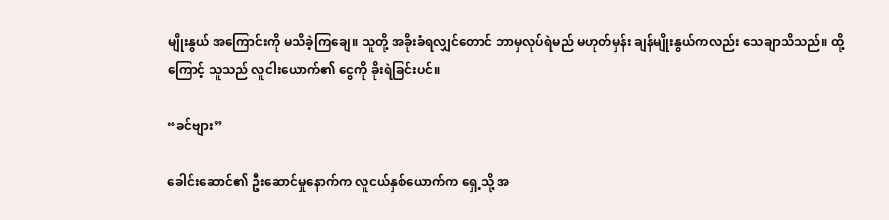မျိုးနွယ် အကြောင်းကို မသိခဲ့ကြချေ။ သူတို့ အခိုးခံရလျှင်တောင် ဘာမှလုပ်ရဲမည် မဟုတ်မှန်း ချန်မျိုးနွယ်ကလည်း သေချာသိသည်။ ထို့ကြောင့် သူသည် လူငါးယောက်၏ ငွေကို ခိုးရဲခြင်းပင်။

“ခင်ဗျား”

ခေါင်းဆောင်၏ ဦးဆောင်မှုနောက်က လူငယ်နှစ်ယောက်က ရှေ့သို့ အ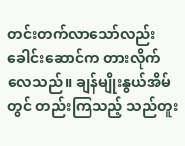တင်းတက်လာသော်လည်း ခေါင်းဆောင်က တားလိုက်လေသည်။ ချန်မျိုးနွယ်အိမ်တွင် တည်းကြသည့် သည်တူး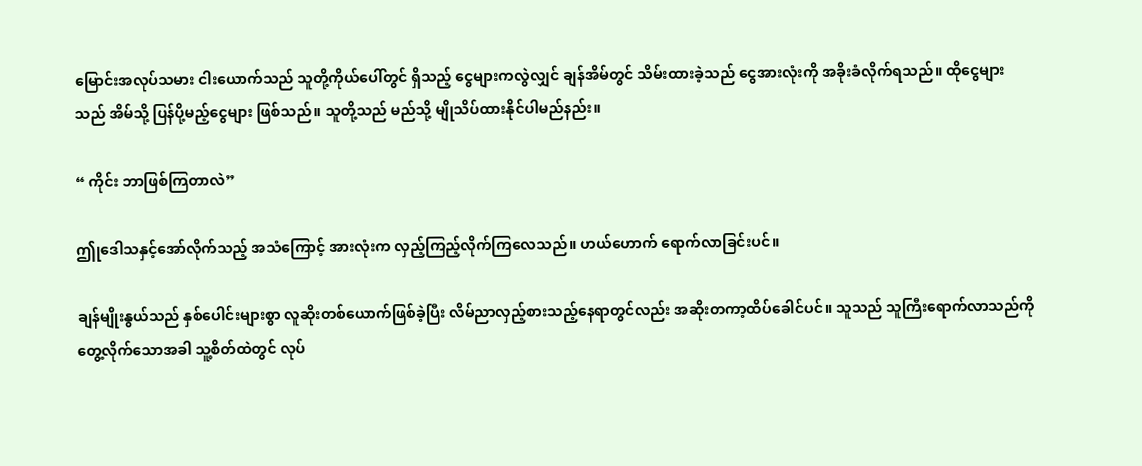မြောင်းအလုပ်သမား ငါးယောက်သည် သူတို့ကိုယ်ပေါ်တွင် ရှိသည့် ငွေများကလွဲလျှင် ချန်အိမ်တွင် သိမ်းထားခဲ့သည် ငွေအားလုံးကို အခိုးခံလိုက်ရသည်။ ထိုငွေများသည် အိမ်သို့ ပြန်ပို့မည့်ငွေများ ဖြစ်သည်။ သူတို့သည် မည်သို့ မျိုသိပ်ထားနိုင်ပါမည်နည်း။

“ ကိုင်း ဘာဖြစ်ကြတာလဲ”

ဤုဒေါသနှင့်အော်လိုက်သည့် အသံကြောင့် အားလုံးက လှည့်ကြည့်လိုက်ကြလေသည်။ ဟယ်ဟောက် ရောက်လာခြင်းပင်။

ချန်မျိုးနွယ်သည် နှစ်ပေါင်းများစွာ လူဆိုးတစ်ယောက်ဖြစ်ခဲ့ပြီး လိမ်ညာလှည့်စားသည့်နေရာတွင်လည်း အဆိုးတကာ့ထိပ်ခေါင်ပင်။ သူသည် သူကြီးရောက်လာသည်ကို တွေ့လိုက်သောအခါ သူ့စိတ်ထဲတွင် လုပ်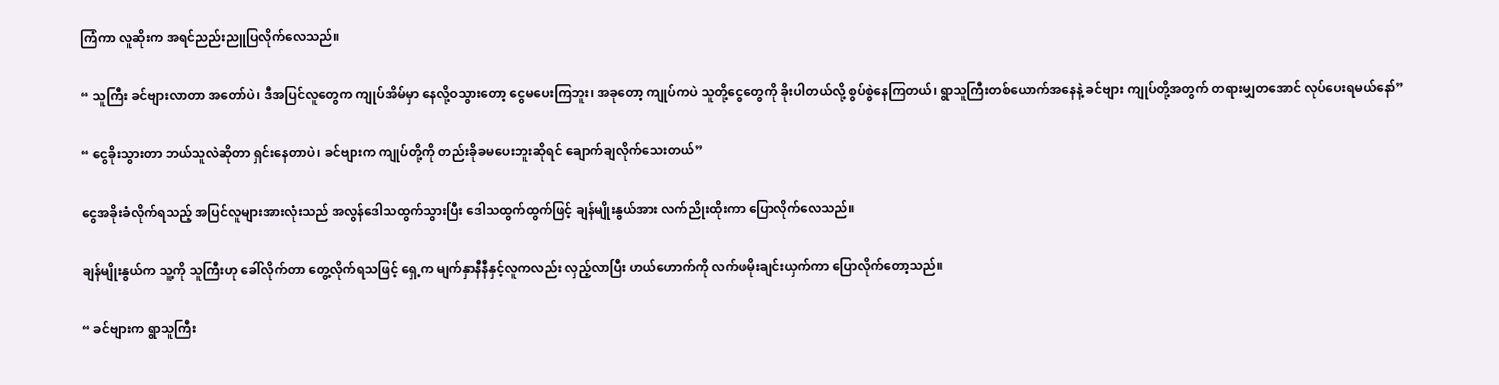ကြံကာ လူဆိုးက အရင်ညည်းညူပြလိုက်လေသည်။

“ သူကြီး ခင်ဗျားလာတာ အတော်ပဲ၊ ဒီအပြင်လူတွေက ကျုပ်အိမ်မှာ နေလို့ဝသွားတော့ ငွေမပေးကြဘူး၊ အခုတော့ ကျုပ်ကပဲ သူတို့ငွေတွေကို ခိုးပါတယ်လို့ စွပ်စွဲနေကြတယ်၊ ရွာသူကြီးတစ်ယောက်အနေနဲ့ ခင်ဗျား ကျုပ်တို့အတွက် တရားမျှတအောင် လုပ်ပေးရမယ်နော်”

“ ငွေခိုးသွားတာ ဘယ်သူလဲဆိုတာ ရှင်းနေတာပဲ၊ ခင်ဗျားက ကျုပ်တို့ကို တည်းခိုခမပေးဘူးဆိုရင် ချောက်ချလိုက်သေးတယ်”

ငွေအခိုးခံလိုက်ရသည့် အပြင်လူများအားလုံးသည် အလွန်ဒေါသထွက်သွားပြီး ဒေါသထွက်ထွက်ဖြင့် ချန်မျိုးနွယ်အား လက်ညိုးထိုးကာ ပြောလိုက်လေသည်။

ချန်မျိုးနွယ်က သူ့ကို သူကြီးဟု ခေါ်လိုက်တာ တွေ့လိုက်ရသဖြင့် ရှေ့က မျက်နှာနီနီနှင့်လူကလည်း လှည့်လာပြီး ဟယ်ဟောက်ကို လက်ဖမိုးချင်းယှက်ကာ ပြောလိုက်တော့သည်။

“ ခင်ဗျားက ရွာသူကြီး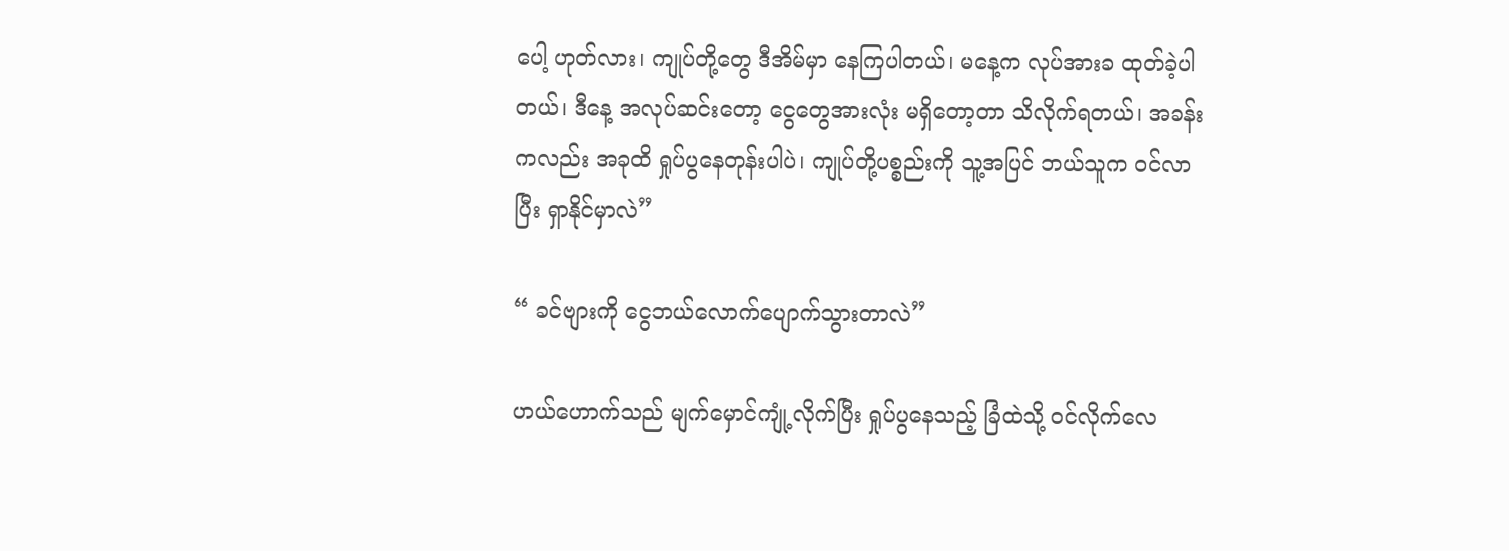ပေါ့ ဟုတ်လား၊ ကျုပ်တို့တွေ ဒီအိမ်မှာ နေကြပါတယ်၊ မနေ့က လုပ်အားခ ထုတ်ခဲ့ပါတယ်၊ ဒီနေ့ အလုပ်ဆင်းတော့ ငွေတွေအားလုံး မရှိတော့တာ သိလိုက်ရတယ်၊ အခန်းကလည်း အခုထိ ရှုပ်ပွနေတုန်းပါပဲ၊ ကျုပ်တို့ပစ္စည်းကို သူ့အပြင် ဘယ်သူက ဝင်လာပြီး ရှာနိုင်မှာလဲ”

“ ခင်ဗျားကို ငွေဘယ်လောက်ပျောက်သွားတာလဲ”

ဟယ်ဟောက်သည် မျက်မှောင်ကျုံ့လိုက်ပြီး ရှုပ်ပွနေသည့် ခြံထဲသို့ ဝင်လိုက်လေ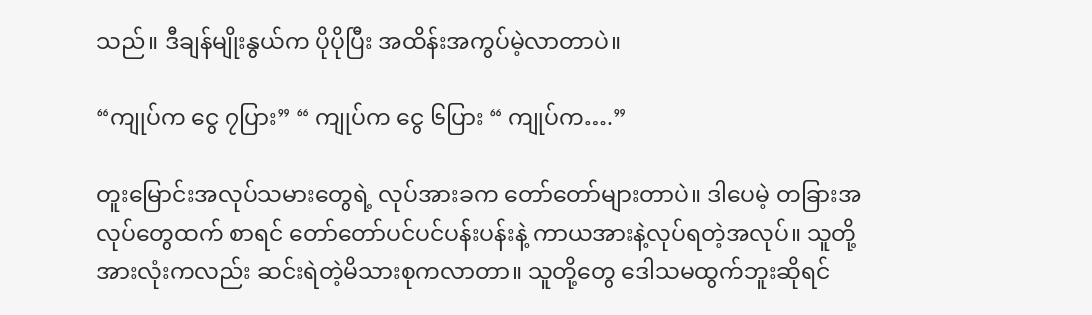သည်။ ဒီချန်မျိုးနွယ်က ပိုပိုပြီး အထိန်းအကွပ်မဲ့လာတာပဲ။

“ကျုပ်က ငွေ ၇ပြား” “ ကျုပ်က ငွေ ၆ပြား “ ကျုပ်က….”

တူးမြောင်းအလုပ်သမားတွေရဲ့ လုပ်အားခက တော်တော်များတာပဲ။ ဒါပေမဲ့ တခြားအလုပ်တွေထက် စာရင် တော်တော်ပင်ပင်ပန်းပန်းနဲ့ ကာယအားနဲ့လုပ်ရတဲ့အလုပ်။ သူတို့အားလုံးကလည်း ဆင်းရဲတဲ့မိသားစုကလာတာ။ သူတို့တွေ ဒေါသမထွက်ဘူးဆိုရင်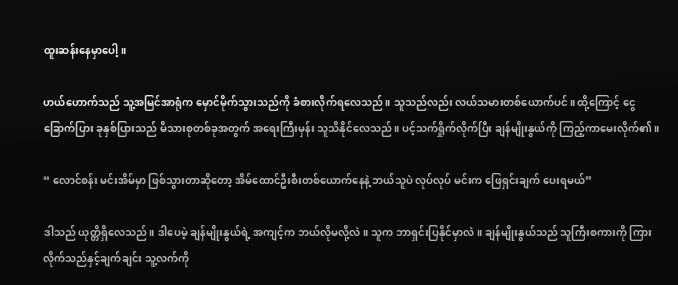ထူးဆန်းနေမှာပေါ့။

ဟယ်ဟောက်သည် သူ့အမြင်အာရုံက မှောင်မိုက်သွားသည်ကို ခံစားလိုက်ရလေသည်။ သူသည်လည်း လယ်သမားတစ်ယောက်ပင်။ ထို့ကြောင့် ငွေ ခြောက်ပြား ခုနှစ်ပြားသည် မိသားစုတစ်ခုအတွက် အရေးကြီးမှန်း သူသိနိုင်လေသည်။ ပင့်သက်ရှိုက်လိုက်ပြီး ချန်မျိုးနွယ်ကို ကြည့်ကာမေးလိုက်၏။

“ လောင်စန်း မင်းအိမ်မှာ ဖြစ်သွားတာဆိုတော့ အိမ်ထောင်ဦးစီးတစ်ယောက်နေနဲ့ ဘယ်သူပဲ လုပ်လုပ် မင်းက ဖြေရှင်းချက် ပေးရမယ်”

ဒါသည် ယုတ္တိရှိလေသည်။ ဒါပေမဲ့ ချန်မျိုးနွယ်ရဲ့ အကျင့်က ဘယ်လိုမလို့လဲ။ သူက ဘာရှင်းပြနိုင်မှာလဲ။ ချန်မျိုးနွယ်သည် သူကြီးစကားကို ကြားလိုက်သည်နှင့်ချက်ချင်း သူ့လက်ကို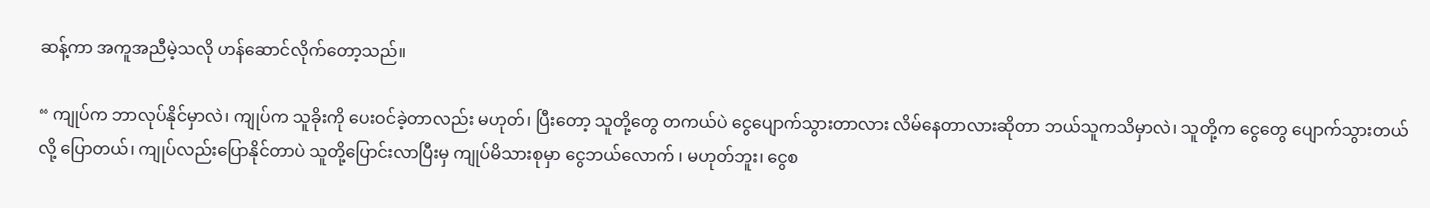ဆန့်ကာ အကူအညီမဲ့သလို ဟန်ဆောင်လိုက်တော့သည်။

“ ကျုပ်က ဘာလုပ်နိုင်မှာလဲ၊ ကျုပ်က သူခိုးကို ပေးဝင်ခဲ့တာလည်း မဟုတ်၊ ပြီးတော့ သူတို့တွေ တကယ်ပဲ ငွေပျောက်သွားတာလား လိမ်နေတာလားဆိုတာ ဘယ်သူကသိမှာလဲ၊ သူတို့က ငွေတွေ ပျောက်သွားတယ်လို့ ပြောတယ်၊ ကျုပ်လည်းပြောနိုင်တာပဲ သူတို့ပြောင်းလာပြီးမှ ကျုပ်မိသားစုမှာ ငွေဘယ်လောက် ၊ မဟုတ်ဘူး၊ ငွေစ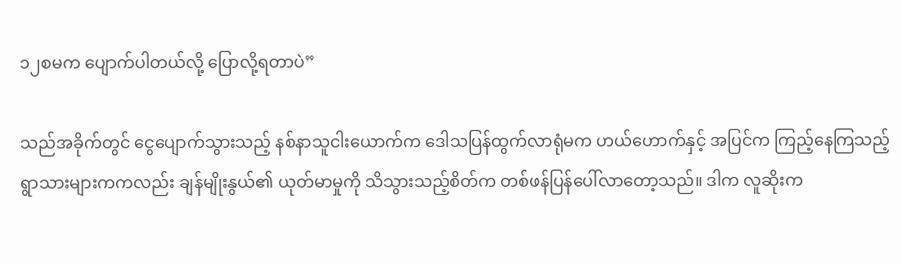၁၂စမက ပျောက်ပါတယ်လို့ ပြောလို့ရတာပဲ”

သည်အခိုက်တွင် ငွေပျောက်သွားသည့် နစ်နာသူငါးယောက်က ဒေါသပြန်ထွက်လာရုံမက ဟယ်ဟောက်နှင့် အပြင်က ကြည့်နေကြသည့်ရွာသားများကကလည်း ချန်မျိုးနွယ်၏ ယုတ်မာမှုကို သိသွားသည့်စိတ်က တစ်ဖန်ပြန်ပေါ်လာတော့သည်။ ဒါက လူဆိုးက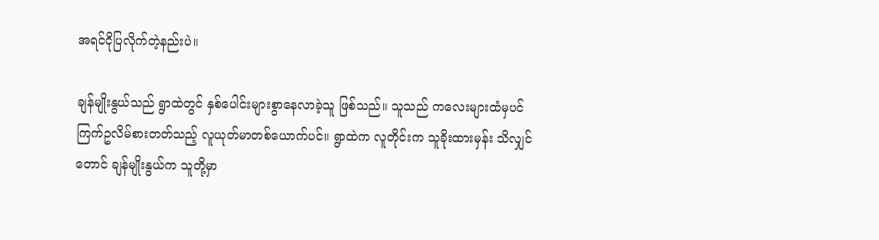အရင်ငိုပြလိုက်တဲ့နည်းပဲ။

ချန်မျိုးနွယ်သည် ရွာထဲတွင် နှစ်ပေါင်းများစွာနေလာခဲ့သူ ဖြစ်သည်။ သူသည် ကလေးများထံမှပင် ကြက်ဥလိမ်စားတတ်သည့် လူယုတ်မာတစ်ယောက်ပင်။ ရွာထဲက လူတိုင်းက သူခိုးထားမှန်း သိလျှင်တောင် ချန်မျိုးနွယ်က သူတို့မှာ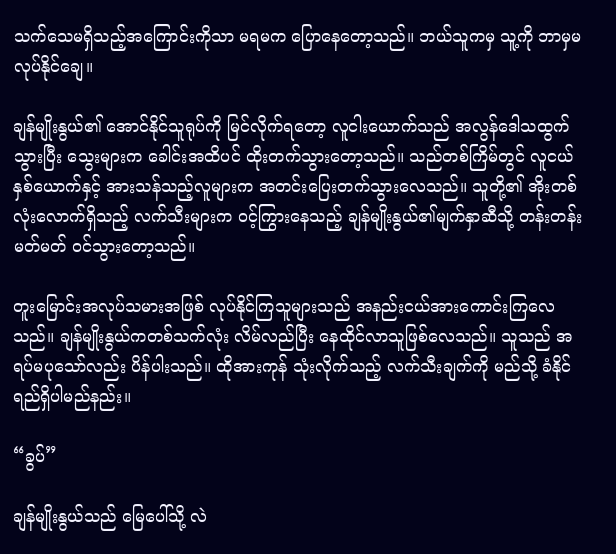သက်သေမရှိသည့်အကြောင်းကိုသာ မရမက ပြောနေတော့သည်။ ဘယ်သူကမှ သူ့ကို ဘာမှမလုပ်နိုင်ချေ။

ချန်မျိုးနွယ်၏ အောင်နိုင်သူရုပ်ကို မြင်လိုက်ရတော့ လူငါးယောက်သည် အလွန်ဒေါသထွက်သွားပြီး သွေးများက ခေါင်းအထိပင် ထိုးတက်သွားတော့သည်။ သည်တစ်ကြိမ်တွင် လူငယ်နှစ်ယောက်နှင့် အားသန်သည့်လူများက အတင်းပြေးတက်သွားလေသည်။ သူတို့၏ အိုးတစ်လုံးလောက်ရှိသည့် လက်သီးများက ဝင့်ကြွားနေသည့် ချန်မျိုးနွယ်၏မျက်နှာဆီသို့ တန်းတန်းမတ်မတ် ဝင်သွားတော့သည်။

တူးမြောင်းအလုပ်သမားအဖြစ် လုပ်နိုင်ကြသူများသည် အနည်းငယ်အားကောင်းကြလေသည်။ ချန်မျိုးနွယ်ကတစ်သက်လုံး လိမ်လည်ပြီး နေထိုင်လာသူဖြစ်လေသည်။ သူသည် အရပ်မပုသော်လည်း ပိန်ပါးသည်။ ထိုအားကုန် သုံးလိုက်သည့် လက်သီးချက်ကို မည်သို့ ခံနိုင်ရည်ရှိပါမည်နည်း။

“ခွပ်”

ချန်မျိုးနွယ်သည် မြေပေါ်သို့ လဲ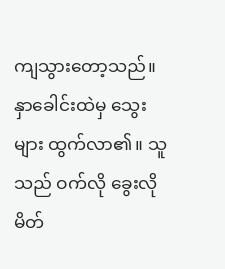ကျသွားတော့သည်။ နှာခေါင်းထဲမှ သွေးများ ထွက်လာ၏။ သူသည် ဝက်လို ခွေးလို မိတ်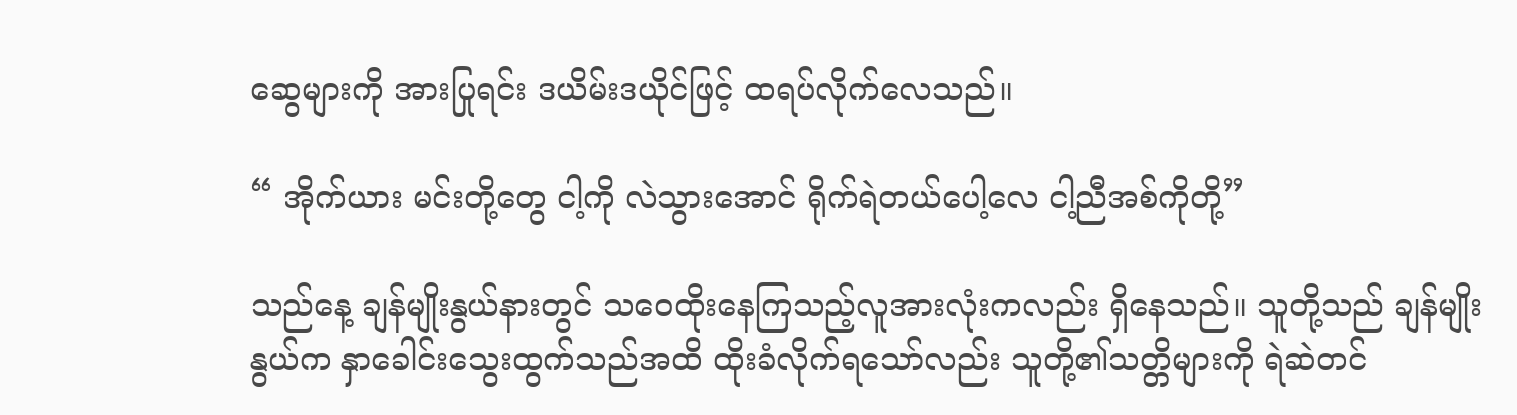ဆွေများကို အားပြုရင်း ဒယိမ်းဒယိုင်ဖြင့် ထရပ်လိုက်လေသည်။

“ အိုက်ယား မင်းတို့တွေ ငါ့ကို လဲသွားအောင် ရိုက်ရဲတယ်ပေါ့လေ ငါ့ညီအစ်ကိုတို့”

သည်နေ့ ချန်မျိုးနွယ်နားတွင် သဝေထိုးနေကြသည့်လူအားလုံးကလည်း ရှိနေသည်။ သူတို့သည် ချန်မျိုးနွယ်က နှာခေါင်းသွေးထွက်သည်အထိ ထိုးခံလိုက်ရသော်လည်း သူတို့၏သတ္တိများကို ရဲဆဲတင်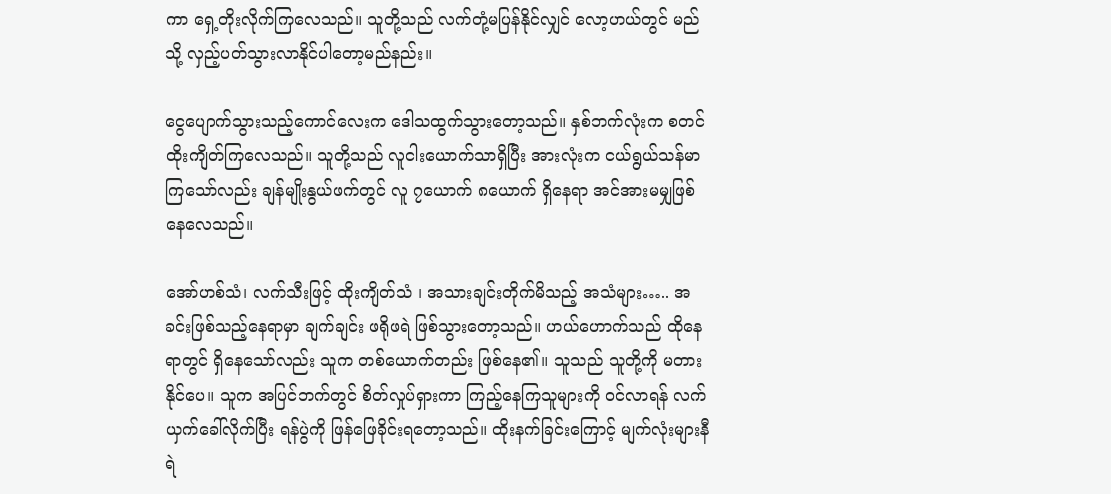ကာ ရှေ့တိုးလိုက်ကြလေသည်။ သူတို့သည် လက်တုံ့မပြန်နိုင်လျှင် လော့ဟယ်တွင် မည်သို့ လှည့်ပတ်သွားလာနိုင်ပါတော့မည်နည်း။

ငွေပျောက်သွားသည့်ကောင်လေးက ဒေါသထွက်သွားတော့သည်။ နှစ်ဘက်လုံးက စတင်ထိုးကျိတ်ကြလေသည်။ သူတို့သည် လူငါးယောက်သာရှိပြီး အားလုံးက ငယ်ရွယ်သန်မာကြသော်လည်း ချန်မျိုးနွယ်ဖက်တွင် လူ ၇ယောက် ၈ယောက် ရှိနေရာ အင်အားမမျှဖြစ်နေလေသည်။

အော်ဟစ်သံ၊ လက်သီးဖြင့် ထိုးကျိတ်သံ ၊ အသားချင်းတိုက်မိသည့် အသံများ….. အခင်းဖြစ်သည့်နေရာမှာ ချက်ချင်း ဖရိုဖရဲ ဖြစ်သွားတော့သည်။ ဟယ်ဟောက်သည် ထိုနေရာတွင် ရှိနေသော်လည်း သူက တစ်ယောက်တည်း ဖြစ်နေ၏။ သူသည် သူတို့ကို မတားနိုင်ပေ။ သူက အပြင်ဘက်တွင် စိတ်လှုပ်ရှားကာ ကြည့်နေကြသူများကို ဝင်လာရန် လက်ယှက်ခေါ်လိုက်ပြီး ရန်ပွဲကို ဖြန်ဖြေခိုင်းရတော့သည်။ ထိုးနက်ခြင်းကြောင့် မျက်လုံးများနီရဲ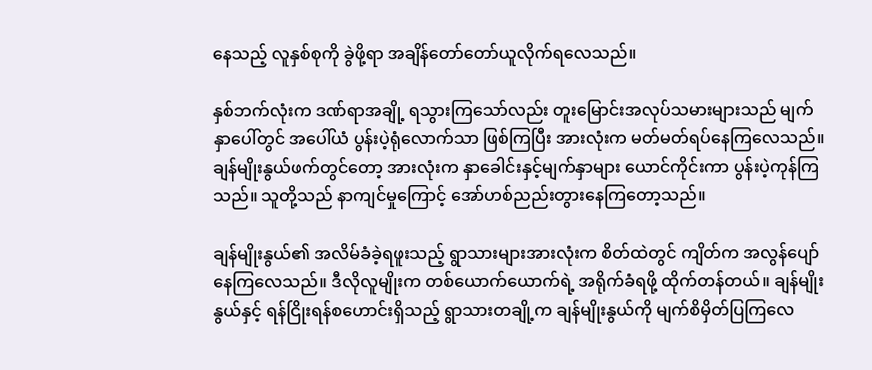နေသည့် လူနှစ်စုကို ခွဲဖို့ရာ အချိန်တော်တော်ယူလိုက်ရလေသည်။

နှစ်ဘက်လုံးက ဒဏ်ရာအချို့ ရသွားကြသော်လည်း တူးမြောင်းအလုပ်သမားများသည် မျက်နှာပေါ်တွင် အပေါ်ယံ ပွန်းပဲ့ရုံလောက်သာ ဖြစ်ကြပြီး အားလုံးက မတ်မတ်ရပ်နေကြလေသည်။ ချန်မျိုးနွယ်ဖက်တွင်တော့ အားလုံးက နှာခေါင်းနှင့်မျက်နှာများ ယောင်ကိုင်းကာ ပွန်းပဲ့ကုန်ကြသည်။ သူတို့သည် နာကျင်မှုကြောင့် အော်ဟစ်ညည်းတွားနေကြတော့သည်။

ချန်မျိုးနွယ်၏ အလိမ်ခံခဲ့ရဖူးသည့် ရွာသားများအားလုံးက စိတ်ထဲတွင် ကျိတ်က အလွန်ပျော်နေကြလေသည်။ ဒီလိုလူမျိုးက တစ်ယောက်ယောက်ရဲ့ အရိုက်ခံရဖို့ ထိုက်တန်တယ်။ ချန်မျိုးနွယ်နှင့် ရန်ငြိုးရန်စဟောင်းရှိသည့် ရွာသားတချို့က ချန်မျိုးနွယ်ကို မျက်စိမှိတ်ပြကြလေ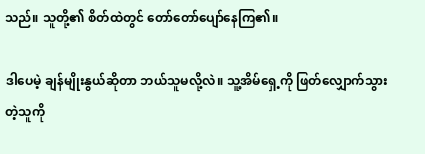သည်။ သူတို့၏ စိတ်ထဲတွင် တော်တော်ပျော်နေကြ၏။

ဒါပေမဲ့ ချန်မျိုးနွယ်ဆိုတာ ဘယ်သူမလို့လဲ။ သူ့အိမ်ရှေ့ကို ဖြတ်လျှောက်သွားတဲ့သူကို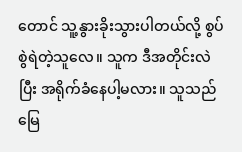တောင် သူ့နွားခိုးသွားပါတယ်လို့ စွပ်စွဲရဲတဲ့သူလေ။ သူက ဒီအတိုင်းလဲပြီး အရိုက်ခံနေပါ့မလား။ သူသည် မြေ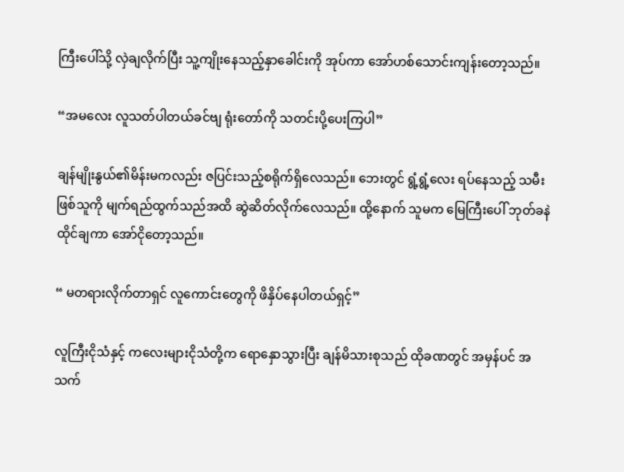ကြီးပေါ်သို့ လှဲချလိုက်ပြီး သူ့ကျိုးနေသည့်နှာခေါင်းကို အုပ်ကာ အော်ဟစ်သောင်းကျန်းတော့သည်။

“အမလေး လူသတ်ပါတယ်ခင်ဗျ ရုံးတော်ကို သတင်းပို့ပေးကြပါ”

ချန်မျိုးနွယ်၏မိန်းမကလည်း ဇပြင်းသည့်စရိုက်ရှိလေသည်။ ဘေးတွင် ရွံ့ရွံ့လေး ရပ်နေသည့် သမီးဖြစ်သူကို မျက်ရည်ထွက်သည်အထိ ဆွဲဆိတ်လိုက်လေသည်။ ထို့နောက် သူမက မြေကြီးပေါ် ဘုတ်ခနဲထိုင်ချကာ အော်ငိုတော့သည်။

“ မတရားလိုက်တာရှင် လူကောင်းတွေကို ဖိနှိပ်နေပါတယ်ရှင့်”

လူကြီးငိုသံနှင့် ကလေးများငိုသံတို့က ရောနှောသွားပြီး ချန်မိသားစုသည် ထိုခဏတွင် အမှန်ပင် အသက်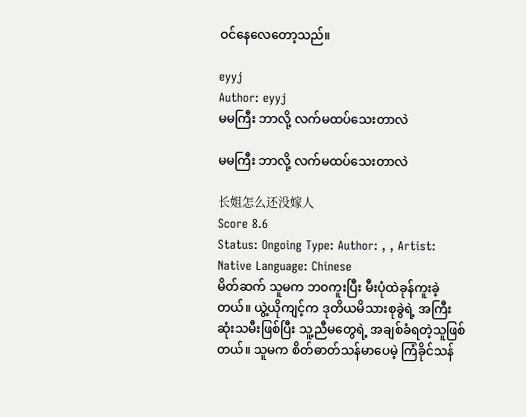ဝင်နေလေတော့သည်။

eyyj
Author: eyyj
မမကြီး ဘာလို့ လက်မထပ်သေးတာလဲ

မမကြီး ဘာလို့ လက်မထပ်သေးတာလဲ

长姐怎么还没嫁人
Score 8.6
Status: Ongoing Type: Author: , , Artist: Native Language: Chinese
မိတ်ဆက် သူမက ဘ၀ကူးပြီး မီးပုံထဲခုန်ကူးခဲ့တယ်။ ယွဲ့ယိုကျင့်က ဒုတိယမိသားစုခွဲရဲ့ အကြီးဆုံးသမီးဖြစ်ပြီး သူ့ညီမတွေရဲ့ အချစ်ခံရတဲ့သူဖြစ်တယ်။ သူမက စိတ်ဓာတ်သန်မာပေမဲ့ ကြံခိုင်သန်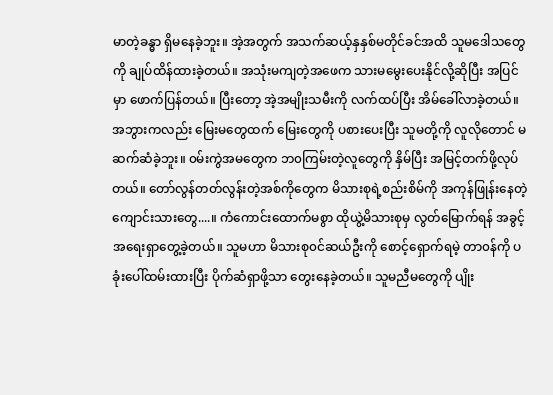မာတဲ့ခန္ဓာ ရှိမနေခဲ့ဘူး။ အဲ့အတွက် အသက်ဆယ့်နှနှစ်မတိုင်ခင်အထိ သူမဒေါသတွေကို ချုပ်ထိန်ထားခဲ့တယ်။ အသုံးမကျတဲ့အဖေက သားမမွေးပေးနိုင်လို့ဆိုပြီး အပြင်မှာ ဖောက်ပြန်တယ်။ ပြီးတော့ အဲ့အမျိုးသမီးကို လက်ထပ်ပြီး အိမ်ခေါ်လာခဲ့တယ်။ အဘွားကလည်း မြေးမတွေထက် မြေးတွေကို ပစားပေးပြီး သူမတို့ကို လူလိုတောင် မဆက်ဆံခဲ့ဘူး။ ၀မ်းကွဲအမတွေက ဘ၀ကြမ်းတဲ့လူတွေကို နှိမ်ပြီး အမြင့်တက်ဖို့လုပ်တယ်။ တော်လွန်တတ်လွန်းတဲ့အစ်ကိုတွေက မိသားစုရဲ့စည်းစိမ်ကို အကုန်ဖြုန်းနေတဲ့ ကျောင်းသားတွေ....။ ကံကောင်းထောက်မစွာ ထိုယွဲ့မိသားစုမှ လွတ်မြောက်ရန် အခွင့်အရေးရှာတွေ့ခဲ့‌တယ်။ သူမဟာ မိသားစု၀င်ဆယ်ဦးကို စောင့်ရှောက်ရမဲ့ တာ၀န်ကို ပခုံးပေါ်ထမ်း‌ထားပြီး ပိုက်ဆံရှာဖို့သာ တွေးနေခဲ့တယ်။ သူမညီမတွေကို ပျိုး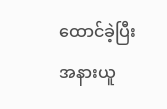ထောင်ခဲ့ပြီး အနားယူ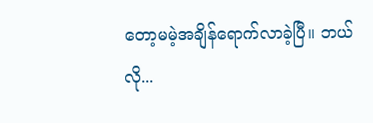တော့မမဲ့အချိန်ရောက်လာခဲ့ပြီ။ ဘယ်လို...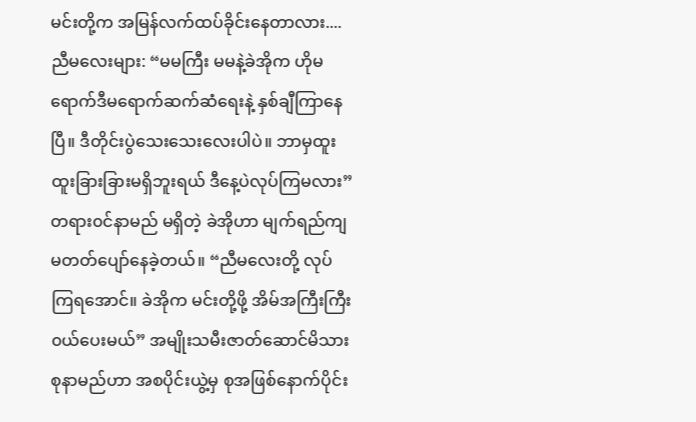မင်းတို့က အမြန်လက်ထပ်ခိုင်းနေတာလား.... ညီမလေးများ: “မမကြီး မမနဲ့ခဲအိုက ဟိုမရောက်ဒီမရောက်ဆက်ဆံရေးနဲ့ နှစ်ချီကြာနေပြီ။ ဒီတိုင်းပွဲသေးသေးလေးပါပဲ။ ဘာမှထူးထူးခြားခြားမရှိဘူးရယ် ဒီနေ့ပဲလုပ်ကြမလား” တရား၀င်နာမည် မရှိတဲ့ ခဲအိုဟာ မျက်ရည်ကျမတတ်ပျော်နေခဲ့တယ်။ “ညီမလေးတို့ လုပ်ကြရအောင်။ ခဲအိုက မင်းတို့ဖို့ အိမ်အကြီးကြီး၀ယ်ပေးမယ်” အမျိုးသမီးဇာတ်ဆောင်မိသားစုနာမည်ဟာ အစပိုင်းယွဲ့မှ စုအဖြစ်နောက်ပိုင်း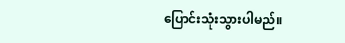ပြောင်းသုံးသွားပါမည်။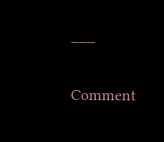___

Comment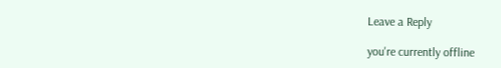Leave a Reply

you're currently offline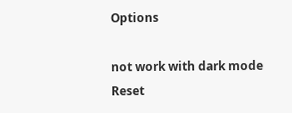Options

not work with dark mode
Reset